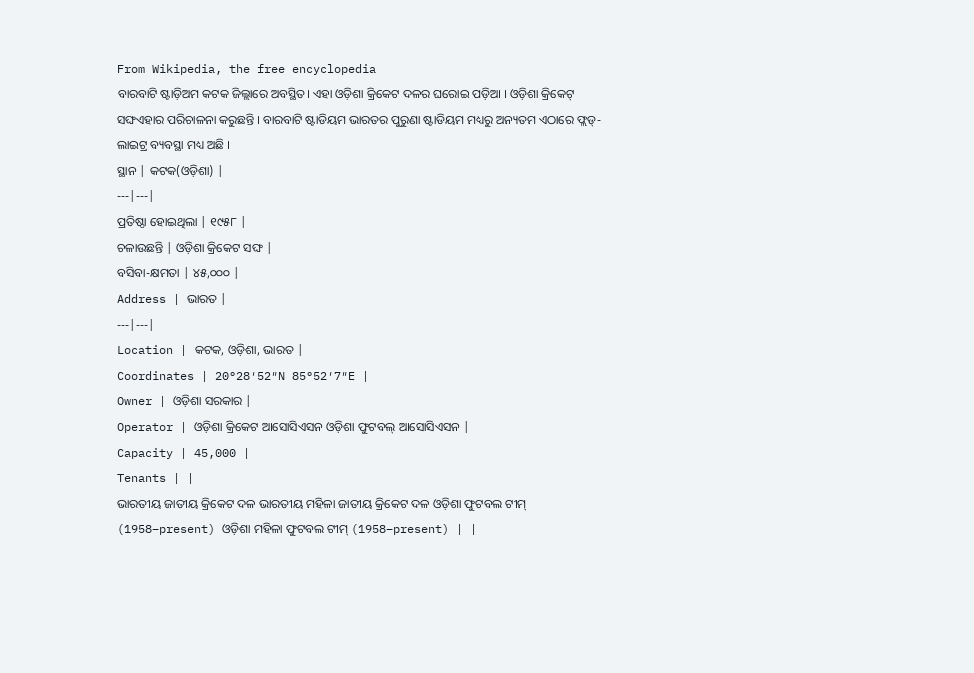From Wikipedia, the free encyclopedia
ବାରବାଟି ଷ୍ଟାଡ଼ିଅମ କଟକ ଜିଲ୍ଲାରେ ଅବସ୍ଥିତ। ଏହା ଓଡ଼ିଶା କ୍ରିକେଟ ଦଳର ଘରୋଇ ପଡ଼ିଆ । ଓଡ଼ିଶା କ୍ରିକେଟ୍ ସଙ୍ଘଏହାର ପରିଚାଳନା କରୁଛନ୍ତି । ବାରବାଟି ଷ୍ଟାଡିୟମ ଭାରତର ପୁରୁଣା ଷ୍ଟାଡିୟମ ମଧ୍ୟରୁ ଅନ୍ୟତମ ଏଠାରେ ଫ୍ଲଡ୍-ଲାଇଟ୍ର ବ୍ୟବସ୍ଥା ମଧ୍ୟ ଅଛି ।
ସ୍ଥାନ | କଟକ(ଓଡ଼ିଶା) |
---|---|
ପ୍ରତିଷ୍ଠା ହୋଇଥିଲା | ୧୯୫୮ |
ଚଳାଉଛନ୍ତି | ଓଡ଼ିଶା କ୍ରିକେଟ ସଙ୍ଘ |
ବସିବା-କ୍ଷମତା | ୪୫,୦୦୦ |
Address | ଭାରତ |
---|---|
Location | କଟକ, ଓଡ଼ିଶା, ଭାରତ |
Coordinates | 20°28′52″N 85°52′7″E |
Owner | ଓଡ଼ିଶା ସରକାର |
Operator | ଓଡ଼ିଶା କ୍ରିକେଟ ଆସୋସିଏସନ ଓଡ଼ିଶା ଫୁଟବଲ୍ ଆସୋସିଏସନ |
Capacity | 45,000 |
Tenants | |
ଭାରତୀୟ ଜାତୀୟ କ୍ରିକେଟ ଦଳ ଭାରତୀୟ ମହିଳା ଜାତୀୟ କ୍ରିକେଟ ଦଳ ଓଡ଼ିଶା ଫୁଟବଲ ଟୀମ୍ (1958–present) ଓଡ଼ିଶା ମହିଳା ଫୁଟବଲ ଟୀମ୍ (1958–present) | |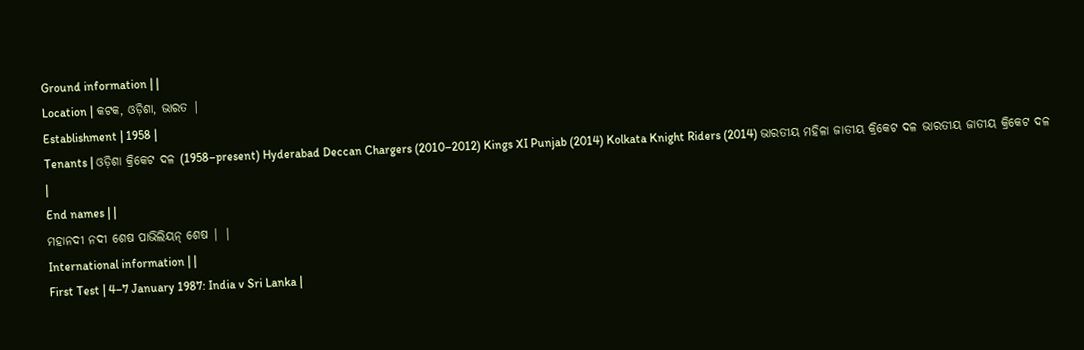Ground information | |
Location | କଟକ, ଓଡ଼ିଶା, ଭାରତ |
Establishment | 1958 |
Tenants | ଓଡ଼ିଶା କ୍ରିକେଟ ଦଳ (1958–present) Hyderabad Deccan Chargers (2010–2012) Kings XI Punjab (2014) Kolkata Knight Riders (2014) ଭାରତୀୟ ମହିଳା ଜାତୀୟ କ୍ରିକେଟ ଦଳ ଭାରତୀୟ ଜାତୀୟ କ୍ରିକେଟ ଦଳ |
End names | |
ମହାନଦୀ ନଦୀ ଶେଷ ପାଭିଲିୟନ୍ ଶେଷ | |
International information | |
First Test | 4–7 January 1987: India v Sri Lanka |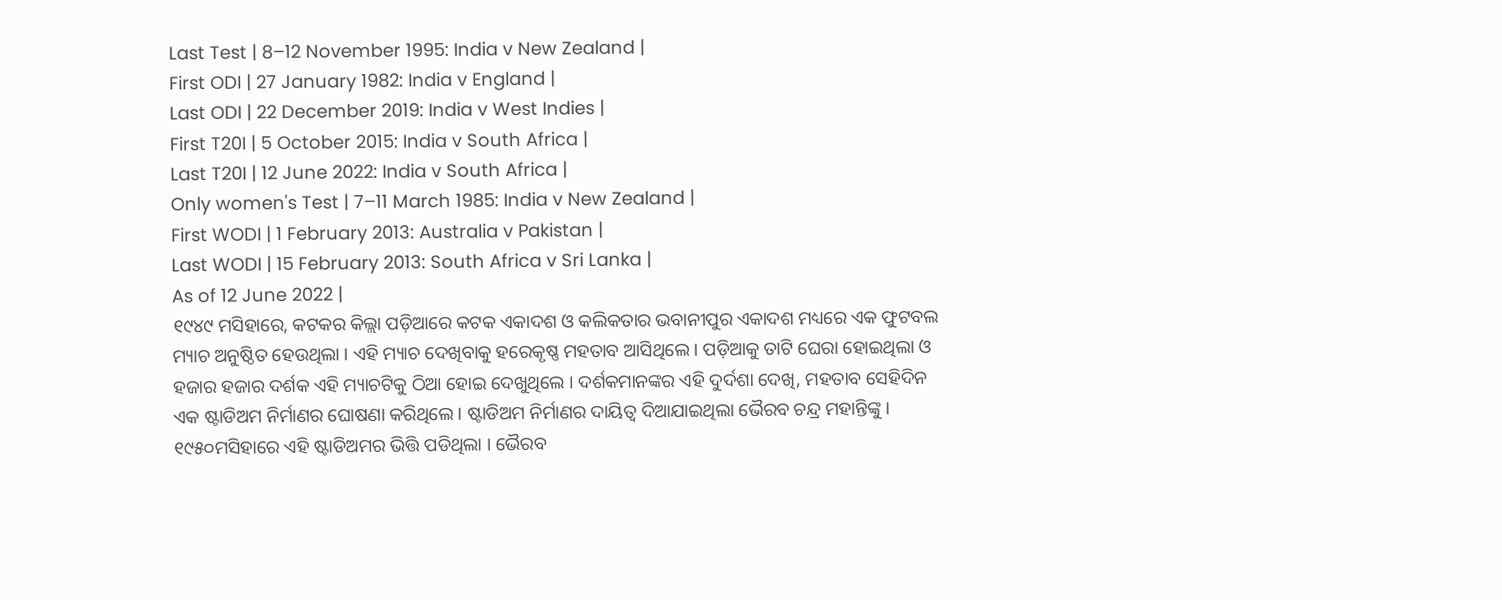Last Test | 8–12 November 1995: India v New Zealand |
First ODI | 27 January 1982: India v England |
Last ODI | 22 December 2019: India v West Indies |
First T20I | 5 October 2015: India v South Africa |
Last T20I | 12 June 2022: India v South Africa |
Only women's Test | 7–11 March 1985: India v New Zealand |
First WODI | 1 February 2013: Australia v Pakistan |
Last WODI | 15 February 2013: South Africa v Sri Lanka |
As of 12 June 2022 |
୧୯୪୯ ମସିହାରେ, କଟକର କିଲ୍ଲା ପଡ଼ିଆରେ କଟକ ଏକାଦଶ ଓ କଲିକତାର ଭବାନୀପୁର ଏକାଦଶ ମଧ୍ୟରେ ଏକ ଫୁଟବଲ ମ୍ୟାଚ ଅନୁଷ୍ଠିତ ହେଉଥିଲା । ଏହି ମ୍ୟାଚ ଦେଖିବାକୁ ହରେକୃଷ୍ଣ ମହତାବ ଆସିଥିଲେ । ପଡ଼ିଆକୁ ତାଟି ଘେରା ହୋଇଥିଲା ଓ ହଜାର ହଜାର ଦର୍ଶକ ଏହି ମ୍ୟାଚଟିକୁ ଠିଆ ହୋଇ ଦେଖୁଥିଲେ । ଦର୍ଶକମାନଙ୍କର ଏହି ଦୁର୍ଦଶା ଦେଖି, ମହତାବ ସେହିଦିନ ଏକ ଷ୍ଟାଡିଅମ ନିର୍ମାଣର ଘୋଷଣା କରିଥିଲେ । ଷ୍ଟାଡିଅମ ନିର୍ମାଣର ଦାୟିତ୍ୱ ଦିଆଯାଇଥିଲା ଭୈରବ ଚନ୍ଦ୍ର ମହାନ୍ତିଙ୍କୁ । ୧୯୫୦ମସିହାରେ ଏହି ଷ୍ଟାଡିଅମର ଭିତ୍ତି ପଡିଥିଲା । ଭୈରବ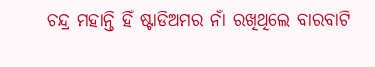ଚନ୍ଦ୍ର ମହାନ୍ତି ହିଁ ଷ୍ଟାଡିଅମର ନାଁ ରଖିଥିଲେ ବାରବାଟି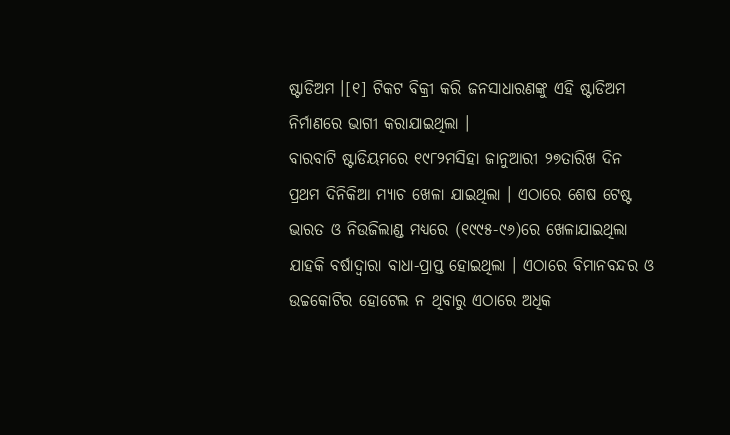ଷ୍ଟାଡିଅମ ।[୧] ଟିକଟ ବିକ୍ରୀ କରି ଜନସାଧାରଣଙ୍କୁ ଏହି ଷ୍ଟାଡିଅମ ନିର୍ମାଣରେ ଭାଗୀ କରାଯାଇଥିଲା ।
ବାରବାଟି ଷ୍ଟାଡିୟମରେ ୧୯୮୨ମସିହା ଜାନୁଆରୀ ୨୭ତାରିଖ ଦିନ ପ୍ରଥମ ଦିନିକିଆ ମ୍ୟାଚ ଖେଳା ଯାଇଥିଲା । ଏଠାରେ ଶେଷ ଟେଷ୍ଟ ଭାରତ ଓ ନିଉଜିଲାଣ୍ଡ ମଧ୍ୟରେ (୧୯୯୫-୯୬)ରେ ଖେଳାଯାଇଥିଲା ଯାହକି ବର୍ଷାଦ୍ୱାରା ବାଧା-ପ୍ରାପ୍ତ ହୋଇଥିଲା । ଏଠାରେ ବିମାନବନ୍ଦର ଓ ଉଚ୍ଚକୋଟିର ହୋଟେଲ ନ ଥିବାରୁ ଏଠାରେ ଅଧିକ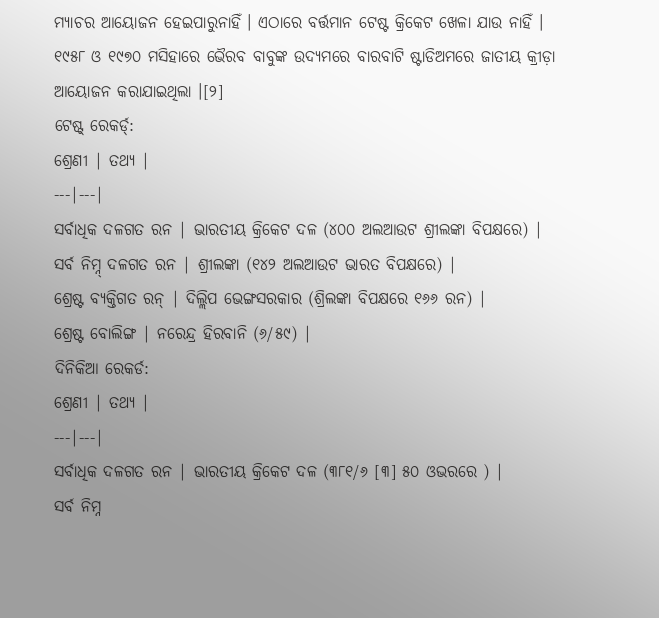ମ୍ୟାଚର ଆୟୋଜନ ହେଇପାରୁନାହିଁ । ଏଠାରେ ବର୍ତ୍ତମାନ ଟେଷ୍ଟ କ୍ରିକେଟ ଖେଳା ଯାଉ ନାହିଁ । ୧୯୫୮ ଓ ୧୯୭୦ ମସିହାରେ ଭୈରବ ବାବୁଙ୍କ ଉଦ୍ୟମରେ ବାରବାଟି ଷ୍ଟାଡିଅମରେ ଜାତୀୟ କ୍ରୀଡ଼ା ଆୟୋଜନ କରାଯାଇଥିଲା ।[୨]
ଟେଷ୍ଟ୍ ରେକର୍ଡ୍:
ଶ୍ରେଣୀ | ତଥ୍ୟ |
---|---|
ସର୍ବାଧିକ ଦଳଗତ ରନ | ଭାରତୀୟ କ୍ରିକେଟ ଦଳ (୪୦୦ ଅଲଆଉଟ ଶ୍ରୀଲଙ୍କା ବିପକ୍ଷରେ) |
ସର୍ବ ନିମ୍ନ୍ ଦଳଗତ ରନ | ଶ୍ରୀଲଙ୍କା (୧୪୨ ଅଲଆଉଟ ଭାରତ ବିପକ୍ଷରେ) |
ଶ୍ରେଷ୍ଟ ବ୍ୟକ୍ତିଗତ ରନ୍ | ଦିଲ୍ଲିପ ଭେଙ୍ଗସରକାର (ଶ୍ରିଲଙ୍କା ବିପକ୍ଷରେ ୧୬୬ ରନ) |
ଶ୍ରେଷ୍ଟ ବୋଲିଙ୍ଗ | ନରେନ୍ଦ୍ର ହିରବାନି (୬/୫୯) |
ଦିନିକିଆ ରେକର୍ଡ:
ଶ୍ରେଣୀ | ତଥ୍ୟ |
---|---|
ସର୍ବାଧିକ ଦଳଗତ ରନ | ଭାରତୀୟ କ୍ରିକେଟ ଦଳ (୩୮୧/୬ [୩] ୫୦ ଓଭରରେ ) |
ସର୍ବ ନିମ୍ନ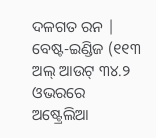ଦଳଗତ ରନ | ବେଷ୍ଟ-ଇଣ୍ଡିଜ (୧୧୩ ଅଲ୍ ଆଉଟ୍ ୩୪.୨ ଓଭରରେ ଅଷ୍ଟ୍ରେଲିଆ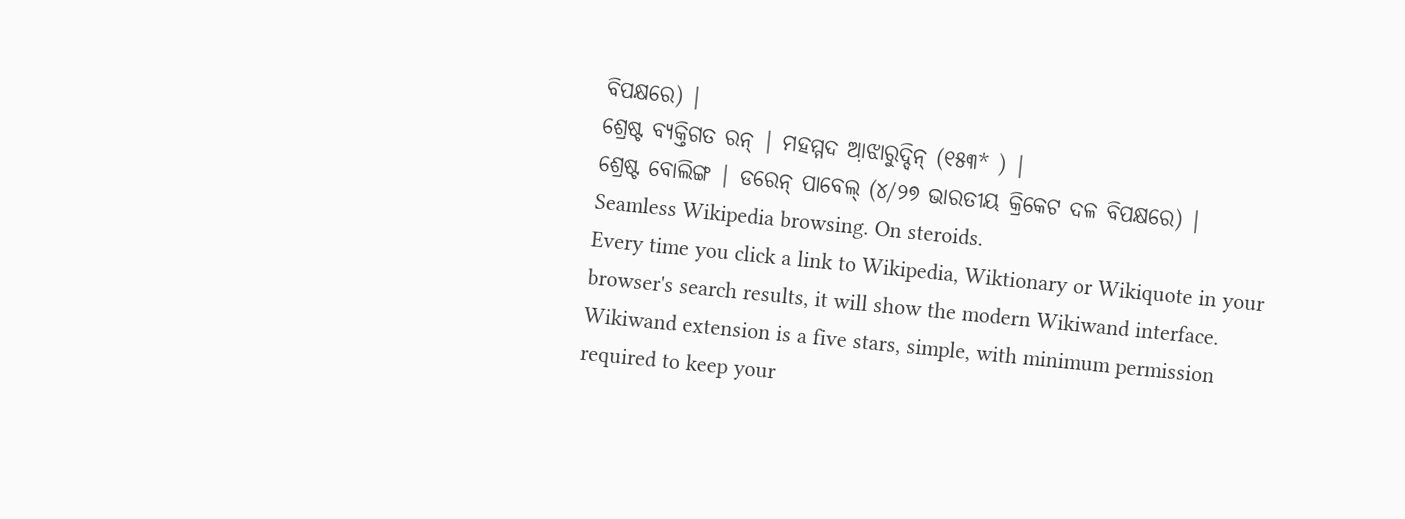ବିପକ୍ଷରେ) |
ଶ୍ରେଷ୍ଟ ବ୍ୟକ୍ତିଗତ ରନ୍ | ମହମ୍ମଦ ଆ଼ଝାରୁଦ୍ଦିନ୍ (୧୫୩* ) |
ଶ୍ରେଷ୍ଟ ବୋଲିଙ୍ଗ | ଡରେନ୍ ପାବେଲ୍ (୪/୨୭ ଭାରତୀୟ କ୍ରିକେଟ ଦଳ ବିପକ୍ଷରେ) |
Seamless Wikipedia browsing. On steroids.
Every time you click a link to Wikipedia, Wiktionary or Wikiquote in your browser's search results, it will show the modern Wikiwand interface.
Wikiwand extension is a five stars, simple, with minimum permission required to keep your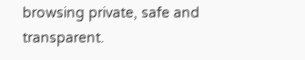browsing private, safe and transparent.